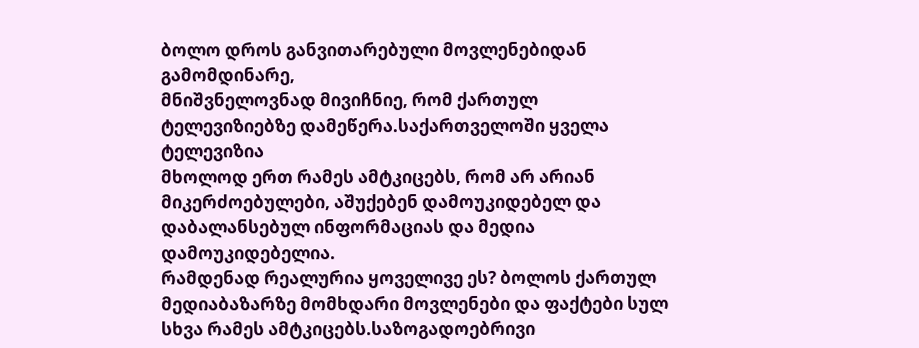ბოლო დროს განვითარებული მოვლენებიდან გამომდინარე,
მნიშვნელოვნად მივიჩნიე, რომ ქართულ ტელევიზიებზე დამეწერა.საქართველოში ყველა ტელევიზია
მხოლოდ ერთ რამეს ამტკიცებს, რომ არ არიან მიკერძოებულები, აშუქებენ დამოუკიდებელ და
დაბალანსებულ ინფორმაციას და მედია დამოუკიდებელია.
რამდენად რეალურია ყოველივე ეს? ბოლოს ქართულ მედიაბაზარზე მომხდარი მოვლენები და ფაქტები სულ სხვა რამეს ამტკიცებს.საზოგადოებრივი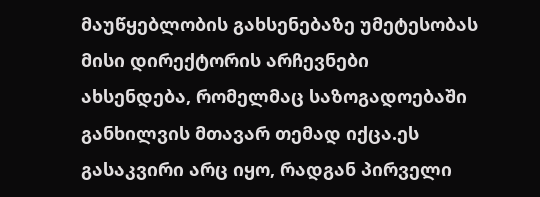მაუწყებლობის გახსენებაზე უმეტესობას მისი დირექტორის არჩევნები ახსენდება, რომელმაც საზოგადოებაში განხილვის მთავარ თემად იქცა.ეს გასაკვირი არც იყო, რადგან პირველი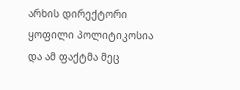არხის დირექტორი ყოფილი პოლიტიკოსია და ამ ფაქტმა მეც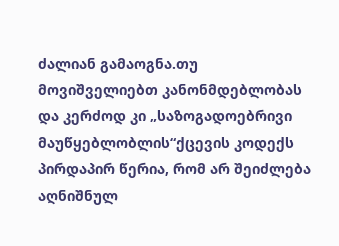ძალიან გამაოგნა.თუ მოვიშველიებთ კანონმდებლობას და კერძოდ კი „საზოგადოებრივი მაუწყებლობლის“ქცევის კოდექს პირდაპირ წერია, რომ არ შეიძლება აღნიშნულ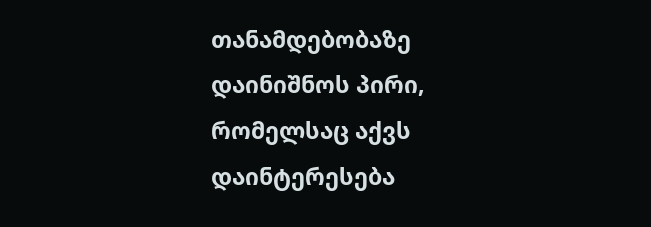თანამდებობაზე დაინიშნოს პირი, რომელსაც აქვს დაინტერესება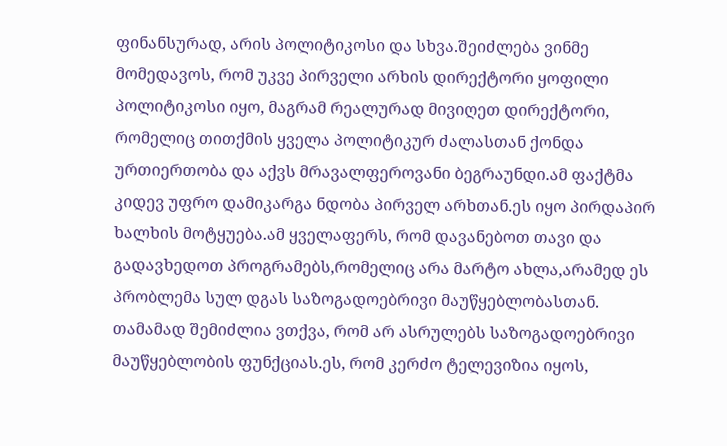ფინანსურად, არის პოლიტიკოსი და სხვა.შეიძლება ვინმე მომედავოს, რომ უკვე პირველი არხის დირექტორი ყოფილი პოლიტიკოსი იყო, მაგრამ რეალურად მივიღეთ დირექტორი, რომელიც თითქმის ყველა პოლიტიკურ ძალასთან ქონდა ურთიერთობა და აქვს მრავალფეროვანი ბეგრაუნდი.ამ ფაქტმა კიდევ უფრო დამიკარგა ნდობა პირველ არხთან.ეს იყო პირდაპირ ხალხის მოტყუება.ამ ყველაფერს, რომ დავანებოთ თავი და გადავხედოთ პროგრამებს,რომელიც არა მარტო ახლა,არამედ ეს პრობლემა სულ დგას საზოგადოებრივი მაუწყებლობასთან. თამამად შემიძლია ვთქვა, რომ არ ასრულებს საზოგადოებრივი მაუწყებლობის ფუნქციას.ეს, რომ კერძო ტელევიზია იყოს,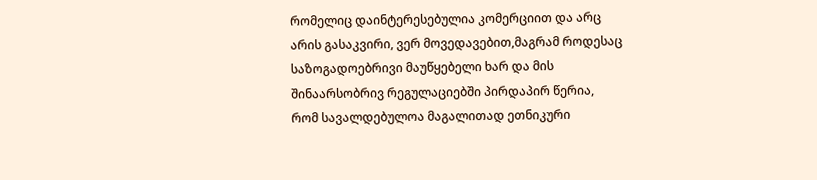რომელიც დაინტერესებულია კომერციით და არც არის გასაკვირი, ვერ მოვედავებით,მაგრამ როდესაც საზოგადოებრივი მაუწყებელი ხარ და მის შინაარსობრივ რეგულაციებში პირდაპირ წერია, რომ სავალდებულოა მაგალითად ეთნიკური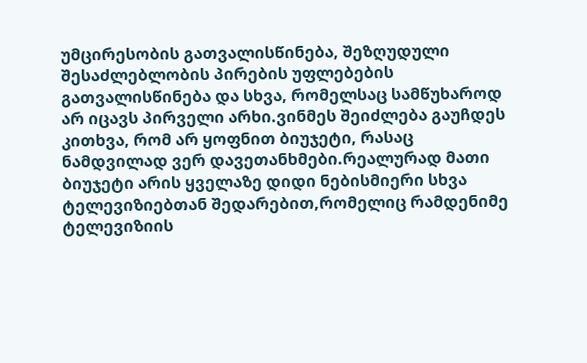უმცირესობის გათვალისწინება, შეზღუდული შესაძლებლობის პირების უფლებების გათვალისწინება და სხვა, რომელსაც სამწუხაროდ არ იცავს პირველი არხი.ვინმეს შეიძლება გაუჩდეს კითხვა, რომ არ ყოფნით ბიუჯეტი, რასაც ნამდვილად ვერ დავეთანხმები.რეალურად მათი ბიუჯეტი არის ყველაზე დიდი ნებისმიერი სხვა ტელევიზიებთან შედარებით,რომელიც რამდენიმე ტელევიზიის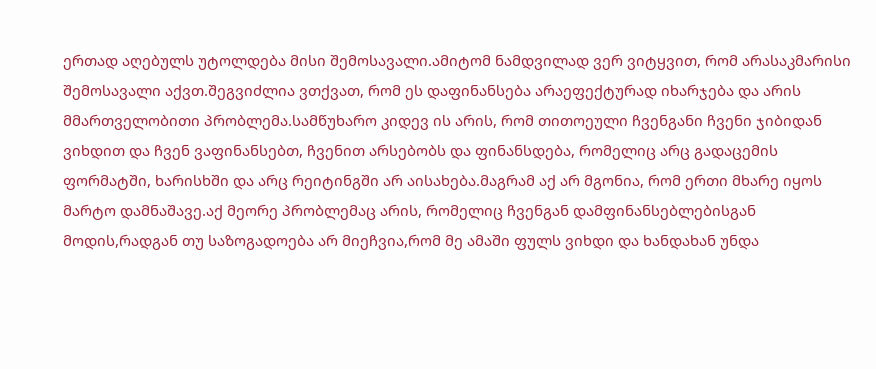ერთად აღებულს უტოლდება მისი შემოსავალი.ამიტომ ნამდვილად ვერ ვიტყვით, რომ არასაკმარისი შემოსავალი აქვთ.შეგვიძლია ვთქვათ, რომ ეს დაფინანსება არაეფექტურად იხარჯება და არის მმართველობითი პრობლემა.სამწუხარო კიდევ ის არის, რომ თითოეული ჩვენგანი ჩვენი ჯიბიდან ვიხდით და ჩვენ ვაფინანსებთ, ჩვენით არსებობს და ფინანსდება, რომელიც არც გადაცემის ფორმატში, ხარისხში და არც რეიტინგში არ აისახება.მაგრამ აქ არ მგონია, რომ ერთი მხარე იყოს მარტო დამნაშავე.აქ მეორე პრობლემაც არის, რომელიც ჩვენგან დამფინანსებლებისგან მოდის,რადგან თუ საზოგადოება არ მიეჩვია,რომ მე ამაში ფულს ვიხდი და ხანდახან უნდა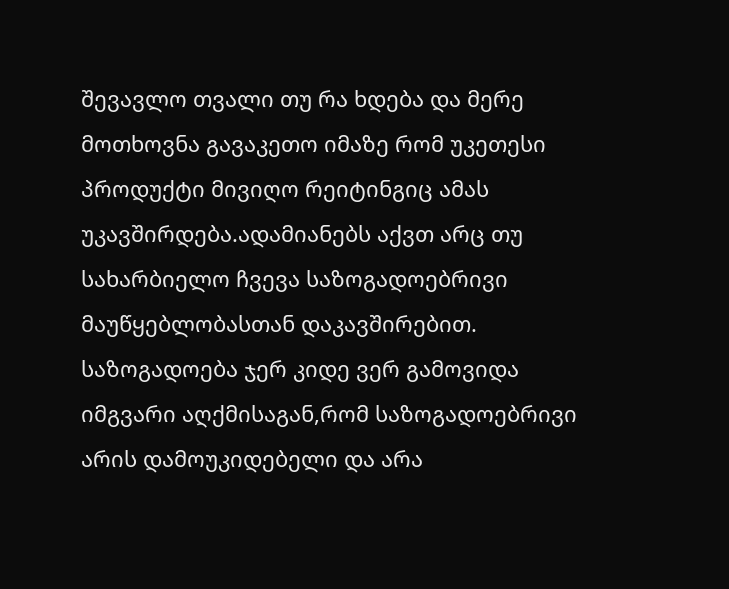შევავლო თვალი თუ რა ხდება და მერე მოთხოვნა გავაკეთო იმაზე რომ უკეთესი პროდუქტი მივიღო რეიტინგიც ამას უკავშირდება.ადამიანებს აქვთ არც თუ სახარბიელო ჩვევა საზოგადოებრივი მაუწყებლობასთან დაკავშირებით. საზოგადოება ჯერ კიდე ვერ გამოვიდა იმგვარი აღქმისაგან,რომ საზოგადოებრივი არის დამოუკიდებელი და არა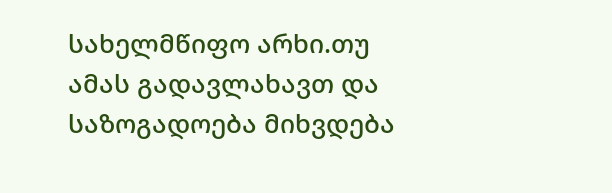სახელმწიფო არხი.თუ ამას გადავლახავთ და საზოგადოება მიხვდება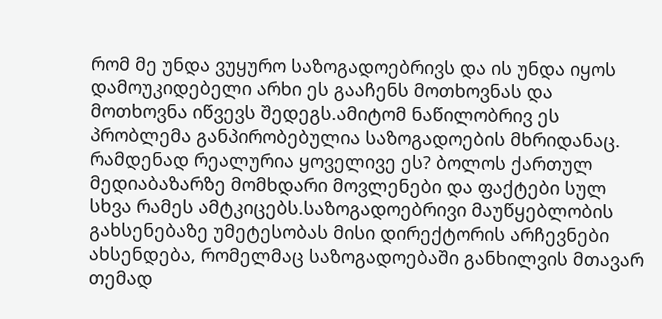რომ მე უნდა ვუყურო საზოგადოებრივს და ის უნდა იყოს დამოუკიდებელი არხი ეს გააჩენს მოთხოვნას და მოთხოვნა იწვევს შედეგს.ამიტომ ნაწილობრივ ეს პრობლემა განპირობებულია საზოგადოების მხრიდანაც.
რამდენად რეალურია ყოველივე ეს? ბოლოს ქართულ მედიაბაზარზე მომხდარი მოვლენები და ფაქტები სულ სხვა რამეს ამტკიცებს.საზოგადოებრივი მაუწყებლობის გახსენებაზე უმეტესობას მისი დირექტორის არჩევნები ახსენდება, რომელმაც საზოგადოებაში განხილვის მთავარ თემად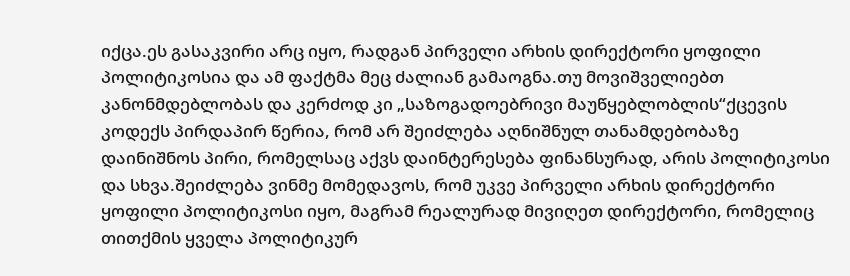იქცა.ეს გასაკვირი არც იყო, რადგან პირველი არხის დირექტორი ყოფილი პოლიტიკოსია და ამ ფაქტმა მეც ძალიან გამაოგნა.თუ მოვიშველიებთ კანონმდებლობას და კერძოდ კი „საზოგადოებრივი მაუწყებლობლის“ქცევის კოდექს პირდაპირ წერია, რომ არ შეიძლება აღნიშნულ თანამდებობაზე დაინიშნოს პირი, რომელსაც აქვს დაინტერესება ფინანსურად, არის პოლიტიკოსი და სხვა.შეიძლება ვინმე მომედავოს, რომ უკვე პირველი არხის დირექტორი ყოფილი პოლიტიკოსი იყო, მაგრამ რეალურად მივიღეთ დირექტორი, რომელიც თითქმის ყველა პოლიტიკურ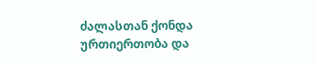ძალასთან ქონდა ურთიერთობა და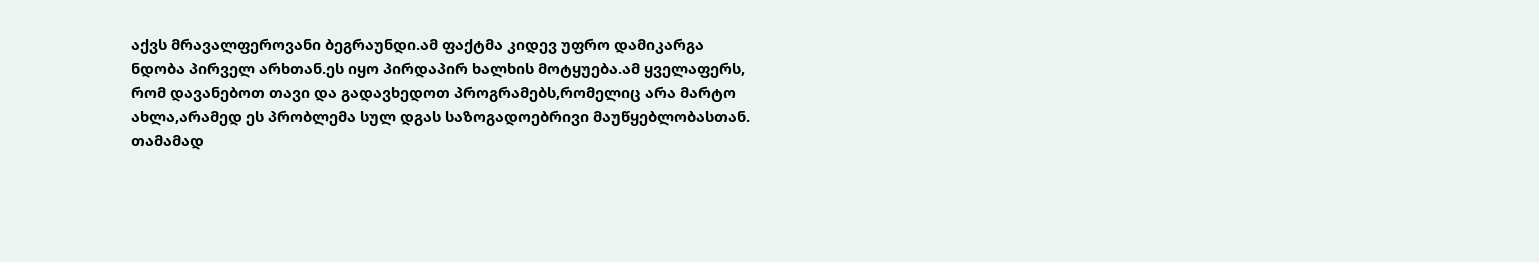აქვს მრავალფეროვანი ბეგრაუნდი.ამ ფაქტმა კიდევ უფრო დამიკარგა ნდობა პირველ არხთან.ეს იყო პირდაპირ ხალხის მოტყუება.ამ ყველაფერს, რომ დავანებოთ თავი და გადავხედოთ პროგრამებს,რომელიც არა მარტო ახლა,არამედ ეს პრობლემა სულ დგას საზოგადოებრივი მაუწყებლობასთან. თამამად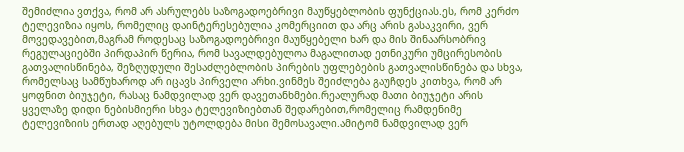შემიძლია ვთქვა, რომ არ ასრულებს საზოგადოებრივი მაუწყებლობის ფუნქციას.ეს, რომ კერძო ტელევიზია იყოს, რომელიც დაინტერესებულია კომერციით და არც არის გასაკვირი, ვერ მოვედავებით,მაგრამ როდესაც საზოგადოებრივი მაუწყებელი ხარ და მის შინაარსობრივ რეგულაციებში პირდაპირ წერია, რომ სავალდებულოა მაგალითად ეთნიკური უმცირესობის გათვალისწინება, შეზღუდული შესაძლებლობის პირების უფლებების გათვალისწინება და სხვა, რომელსაც სამწუხაროდ არ იცავს პირველი არხი.ვინმეს შეიძლება გაუჩდეს კითხვა, რომ არ ყოფნით ბიუჯეტი, რასაც ნამდვილად ვერ დავეთანხმები.რეალურად მათი ბიუჯეტი არის ყველაზე დიდი ნებისმიერი სხვა ტელევიზიებთან შედარებით,რომელიც რამდენიმე ტელევიზიის ერთად აღებულს უტოლდება მისი შემოსავალი.ამიტომ ნამდვილად ვერ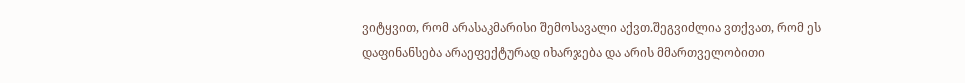ვიტყვით, რომ არასაკმარისი შემოსავალი აქვთ.შეგვიძლია ვთქვათ, რომ ეს დაფინანსება არაეფექტურად იხარჯება და არის მმართველობითი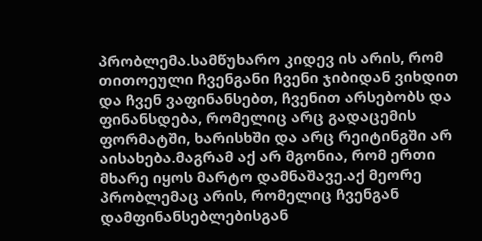პრობლემა.სამწუხარო კიდევ ის არის, რომ თითოეული ჩვენგანი ჩვენი ჯიბიდან ვიხდით და ჩვენ ვაფინანსებთ, ჩვენით არსებობს და ფინანსდება, რომელიც არც გადაცემის ფორმატში, ხარისხში და არც რეიტინგში არ აისახება.მაგრამ აქ არ მგონია, რომ ერთი მხარე იყოს მარტო დამნაშავე.აქ მეორე პრობლემაც არის, რომელიც ჩვენგან დამფინანსებლებისგან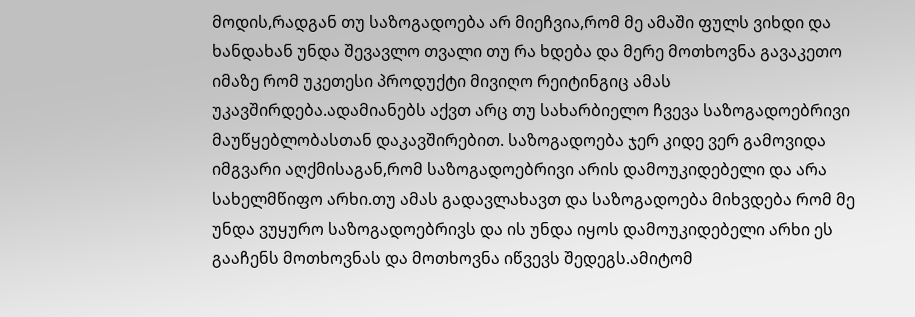მოდის,რადგან თუ საზოგადოება არ მიეჩვია,რომ მე ამაში ფულს ვიხდი და ხანდახან უნდა შევავლო თვალი თუ რა ხდება და მერე მოთხოვნა გავაკეთო იმაზე რომ უკეთესი პროდუქტი მივიღო რეიტინგიც ამას უკავშირდება.ადამიანებს აქვთ არც თუ სახარბიელო ჩვევა საზოგადოებრივი მაუწყებლობასთან დაკავშირებით. საზოგადოება ჯერ კიდე ვერ გამოვიდა იმგვარი აღქმისაგან,რომ საზოგადოებრივი არის დამოუკიდებელი და არა სახელმწიფო არხი.თუ ამას გადავლახავთ და საზოგადოება მიხვდება რომ მე უნდა ვუყურო საზოგადოებრივს და ის უნდა იყოს დამოუკიდებელი არხი ეს გააჩენს მოთხოვნას და მოთხოვნა იწვევს შედეგს.ამიტომ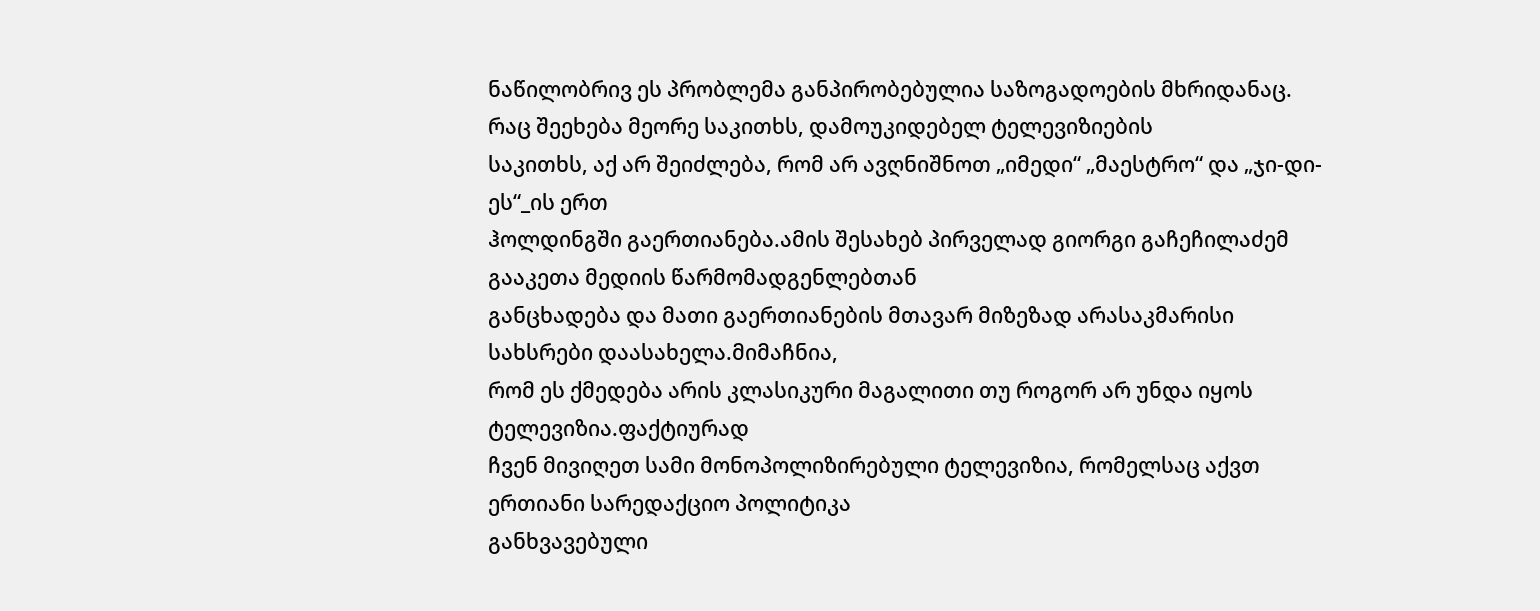ნაწილობრივ ეს პრობლემა განპირობებულია საზოგადოების მხრიდანაც.
რაც შეეხება მეორე საკითხს, დამოუკიდებელ ტელევიზიების
საკითხს, აქ არ შეიძლება, რომ არ ავღნიშნოთ „იმედი“ „მაესტრო“ და „ჯი-დი-ეს“_ის ერთ
ჰოლდინგში გაერთიანება.ამის შესახებ პირველად გიორგი გაჩეჩილაძემ გააკეთა მედიის წარმომადგენლებთან
განცხადება და მათი გაერთიანების მთავარ მიზეზად არასაკმარისი სახსრები დაასახელა.მიმაჩნია,
რომ ეს ქმედება არის კლასიკური მაგალითი თუ როგორ არ უნდა იყოს ტელევიზია.ფაქტიურად
ჩვენ მივიღეთ სამი მონოპოლიზირებული ტელევიზია, რომელსაც აქვთ ერთიანი სარედაქციო პოლიტიკა
განხვავებული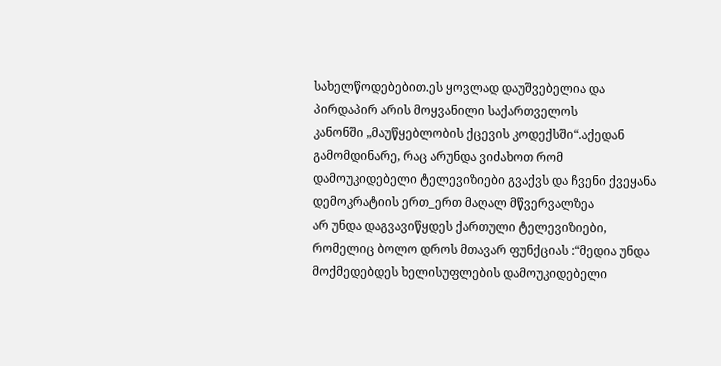სახელწოდებებით.ეს ყოვლად დაუშვებელია და პირდაპირ არის მოყვანილი საქართველოს
კანონში „მაუწყებლობის ქცევის კოდექსში“.აქედან გამომდინარე, რაც არუნდა ვიძახოთ რომ
დამოუკიდებელი ტელევიზიები გვაქვს და ჩვენი ქვეყანა დემოკრატიის ერთ_ერთ მაღალ მწვერვალზეა
არ უნდა დაგვავიწყდეს ქართული ტელევიზიები, რომელიც ბოლო დროს მთავარ ფუნქციას :“მედია უნდა მოქმედებდეს ხელისუფლების დამოუკიდებელი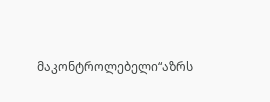მაკონტროლებელი“აზრს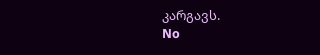კარგავს.
No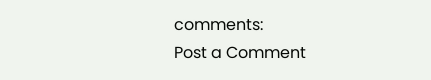comments:
Post a Comment